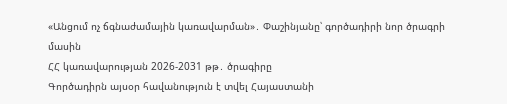«Անցում ոչ ճգնաժամային կառավարման»․ Փաշինյանը՝ գործադիրի նոր ծրագրի մասին
ՀՀ կառավարության 2026-2031 թթ․ ծրագիրը
Գործադիրն այսօր հավանություն է տվել Հայաստանի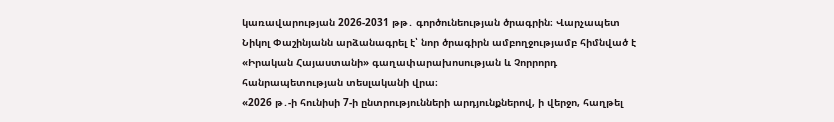կառավարության 2026-2031 թթ․ գործունեության ծրագրին։ Վարչապետ Նիկոլ Փաշինյանն արձանագրել է՝ նոր ծրագիրն ամբողջությամբ հիմնված է «Իրական Հայաստանի» գաղափարախոսության և Չորրորդ հանրապետության տեսլականի վրա։
«2026 թ․-ի հունիսի 7-ի ընտրությունների արդյունքներով, ի վերջո, հաղթել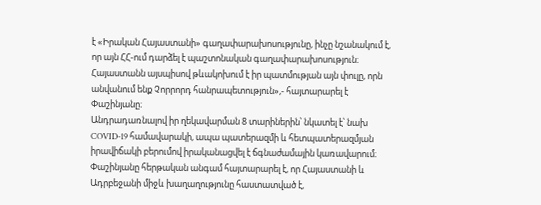է «Իրական Հայաստանի» գաղափարախոսությունը, ինչը նշանակում է, որ այն ՀՀ-ում դարձել է պաշտոնական գաղափարախոսություն։ Հայաստանն այսպիսով թևակոխում է իր պատմության այն փուլը, որն անվանում ենք Չորրորդ հանրապետություն»,- հայտարարել է Փաշինյանը։
Անդրադառնալով իր ղեկավարման 8 տարիներին՝ նկատել է՝ նախ COVID-19 համավարակի, ապա պատերազմի և հետպատերազմյան իրավիճակի բերումով իրականացվել է ճգնաժամային կառավարում։ Փաշինյանը հերթական անգամ հայտարարել է, որ Հայաստանի և Ադրբեջանի միջև խաղաղությունը հաստատված է,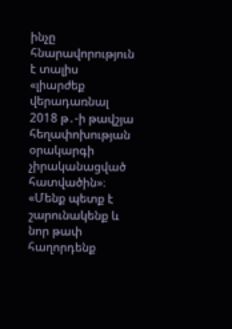ինչը հնարավորություն է տալիս «լիարժեք վերադառնալ 2018 թ․-ի թավշյա հեղափոխության օրակարգի չիրականացված հատվածին»։
«Մենք պետք է շարունակենք և նոր թափ հաղորդենք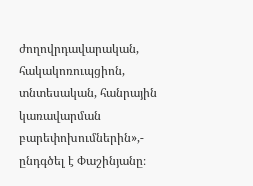ժողովրդավարական, հակակոռուպցիոն, տնտեսական, հանրային կառավարման բարեփոխումներին»,- ընդգծել է Փաշինյանը։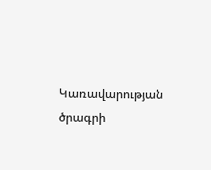Կառավարության ծրագրի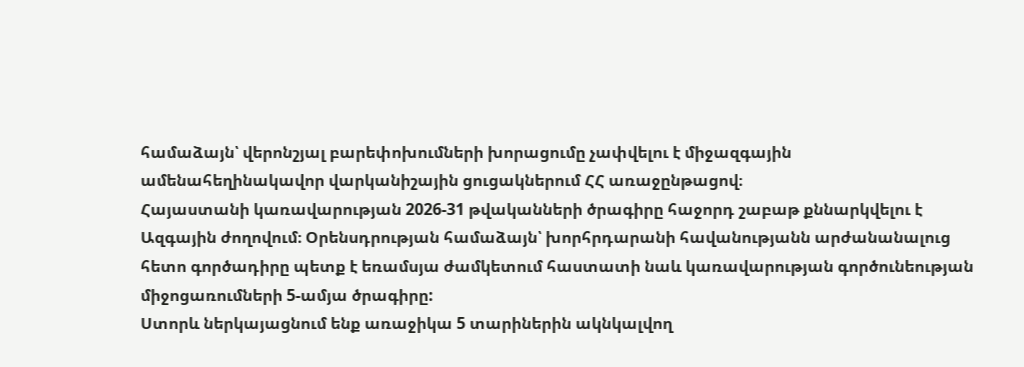համաձայն՝ վերոնշյալ բարեփոխումների խորացումը չափվելու է միջազգային ամենահեղինակավոր վարկանիշային ցուցակներում ՀՀ առաջընթացով։
Հայաստանի կառավարության 2026-31 թվականների ծրագիրը հաջորդ շաբաթ քննարկվելու է Ազգային ժողովում։ Օրենսդրության համաձայն՝ խորհրդարանի հավանությանն արժանանալուց հետո գործադիրը պետք է եռամսյա ժամկետում հաստատի նաև կառավարության գործունեության միջոցառումների 5-ամյա ծրագիրը:
Ստորև ներկայացնում ենք առաջիկա 5 տարիներին ակնկալվող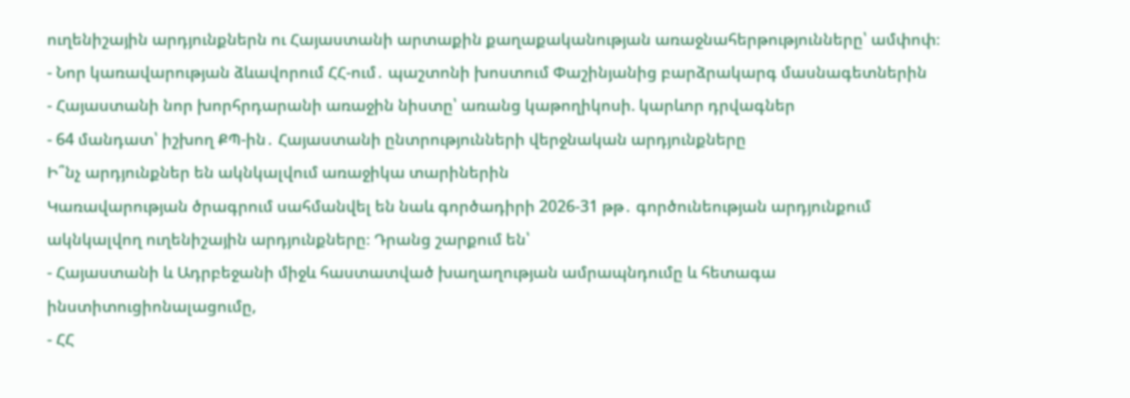ուղենիշային արդյունքներն ու Հայաստանի արտաքին քաղաքականության առաջնահերթությունները՝ ամփոփ։
- Նոր կառավարության ձևավորում ՀՀ-ում․ պաշտոնի խոստում Փաշինյանից բարձրակարգ մասնագետներին
- Հայաստանի նոր խորհրդարանի առաջին նիստը՝ առանց կաթողիկոսի. կարևոր դրվագներ
- 64 մանդատ՝ իշխող ՔՊ-ին․ Հայաստանի ընտրությունների վերջնական արդյունքները
Ի՞նչ արդյունքներ են ակնկալվում առաջիկա տարիներին
Կառավարության ծրագրում սահմանվել են նաև գործադիրի 2026-31 թթ․ գործունեության արդյունքում ակնկալվող ուղենիշային արդյունքները։ Դրանց շարքում են՝
- Հայաստանի և Ադրբեջանի միջև հաստատված խաղաղության ամրապնդումը և հետագա ինստիտուցիոնալացումը,
- ՀՀ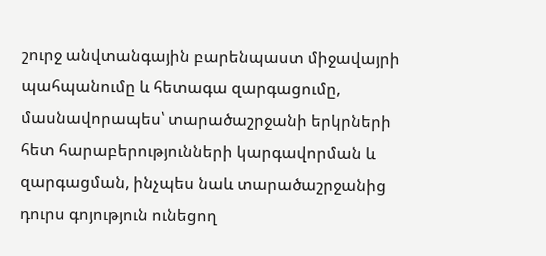շուրջ անվտանգային բարենպաստ միջավայրի պահպանումը և հետագա զարգացումը, մասնավորապես՝ տարածաշրջանի երկրների հետ հարաբերությունների կարգավորման և զարգացման, ինչպես նաև տարածաշրջանից դուրս գոյություն ունեցող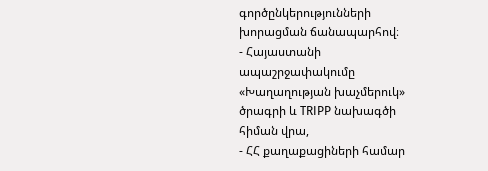գործընկերությունների խորացման ճանապարհով։
- Հայաստանի ապաշրջափակումը «Խաղաղության խաչմերուկ» ծրագրի և TRIPP նախագծի հիման վրա,
- ՀՀ քաղաքացիների համար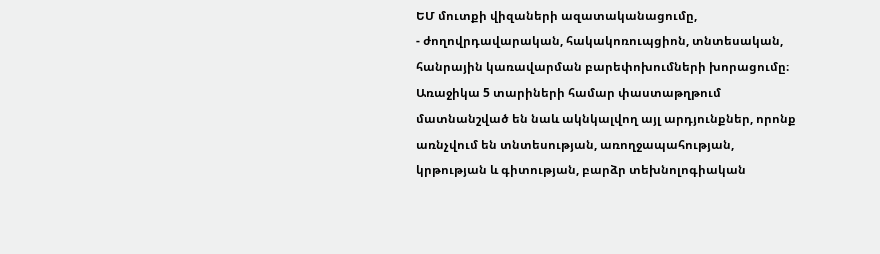ԵՄ մուտքի վիզաների ազատականացումը,
- ժողովրդավարական, հակակոռուպցիոն, տնտեսական, հանրային կառավարման բարեփոխումների խորացումը։
Առաջիկա 5 տարիների համար փաստաթղթում մատնանշված են նաև ակնկալվող այլ արդյունքներ, որոնք առնչվում են տնտեսության, առողջապահության, կրթության և գիտության, բարձր տեխնոլոգիական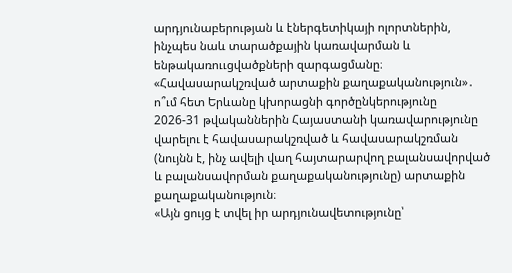արդյունաբերության և էներգետիկայի ոլորտներին, ինչպես նաև տարածքային կառավարման և ենթակառոււցվածքների զարգացմանը։
«Հավասարակշռված արտաքին քաղաքականություն»․ ո՞ւմ հետ Երևանը կխորացնի գործընկերությունը
2026-31 թվականներին Հայաստանի կառավարությունը վարելու է հավասարակշռված և հավասարակշռման (նույնն է, ինչ ավելի վաղ հայտարարվող բալանսավորված և բալանսավորման քաղաքականությունը) արտաքին քաղաքականություն։
«Այն ցույց է տվել իր արդյունավետությունը՝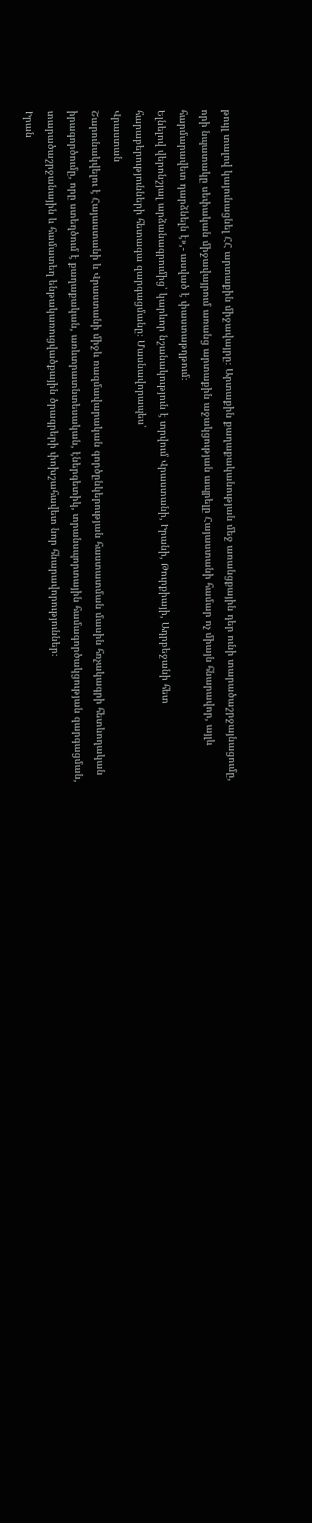թույլ տալով կայունացնել ՀՀ արտաքին միջավայրը։ Արտաքին քաղաքականության մեջ առանցքային դեր ունի տարածաշրջայնացումը, որի նպատակը սեփական միջավայրում առանց արտաքին աջակցության ապրելը Հայաստանի համար ոչ միայն հնարավոր, այլև հարմարավետ դարձնելն է»,- ասված է փաստաթղթում։
Ելնելով վերոնշյալ արձանագրումից՝ կարևոր նշանակություն է տրվում Վրաստանի, Իրանի, Թուրքիայի, Ադրբեջանի հետ հարաբերությունների հետագա զարգացմանը։ Մասնավորապես՝
Վրաստան
Շարունակվելու է Հայաստանի և Վրաստանի միջև ռազմավարական գործընկերության հաստատման մասին հռչակագրի հետևողական իրագործումը, որը ստեղծում է քաղաքական, առևտրատնտեսական, էներգետիկ, տրանսպորտային համագործակցության զարգացման, տարածաշրջանային և համատեղ ենթակառուցվածքային ծրագրերի փոխշահավետ նոր հնարավորություններ։
Իրան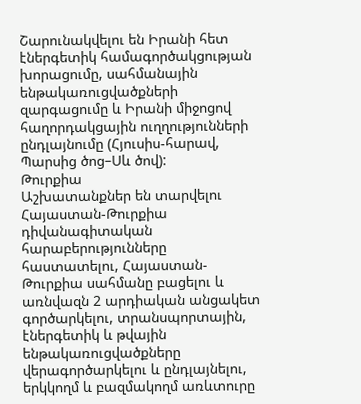Շարունակվելու են Իրանի հետ էներգետիկ համագործակցության խորացումը, սահմանային ենթակառուցվածքների զարգացումը և Իրանի միջոցով հաղորդակցային ուղղությունների ընդլայնումը (Հյուսիս-հարավ, Պարսից ծոց–Սև ծով):
Թուրքիա
Աշխատանքներ են տարվելու Հայաստան-Թուրքիա դիվանագիտական հարաբերությունները հաստատելու, Հայաստան-Թուրքիա սահմանը բացելու և առնվազն 2 արդիական անցակետ գործարկելու, տրանսպորտային, էներգետիկ և թվային ենթակառուցվածքները վերագործարկելու և ընդլայնելու, երկկողմ և բազմակողմ առևտուրը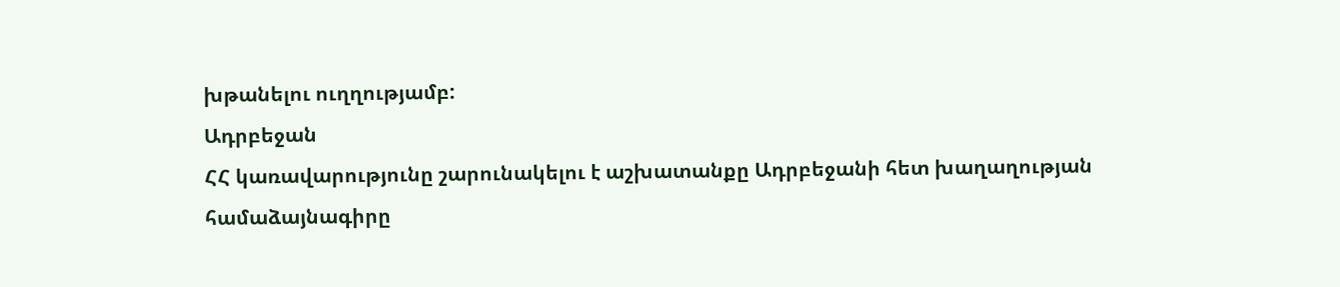խթանելու ուղղությամբ:
Ադրբեջան
ՀՀ կառավարությունը շարունակելու է աշխատանքը Ադրբեջանի հետ խաղաղության համաձայնագիրը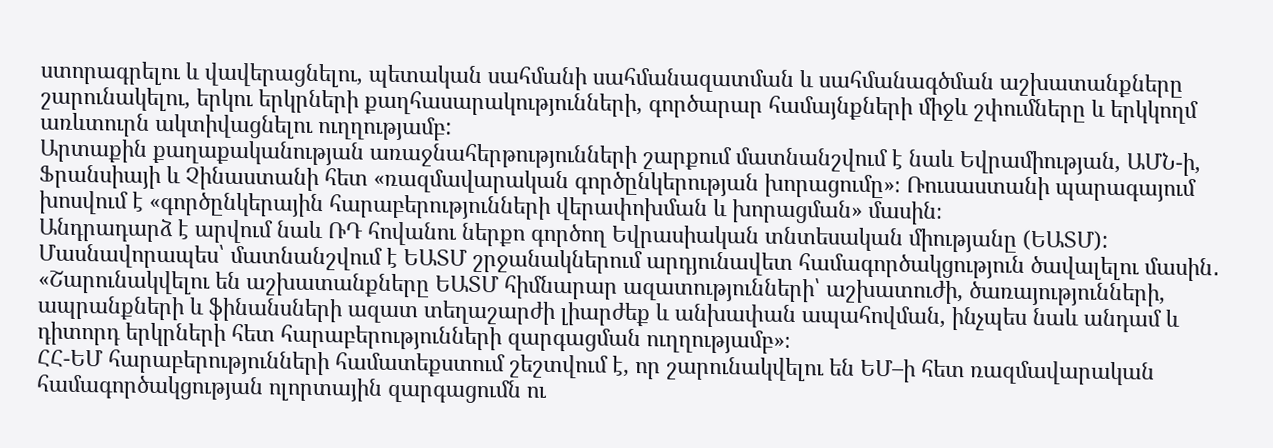ստորագրելու և վավերացնելու, պետական սահմանի սահմանազատման և սահմանագծման աշխատանքները շարունակելու, երկու երկրների քաղհասարակությունների, գործարար համայնքների միջև շփումները և երկկողմ առևտուրն ակտիվացնելու ուղղությամբ:
Արտաքին քաղաքականության առաջնահերթությունների շարքում մատնանշվում է նաև Եվրամիության, ԱՄՆ-ի, Ֆրանսիայի և Չինաստանի հետ «ռազմավարական գործընկերության խորացումը»։ Ռուսաստանի պարագայում խոսվում է «գործընկերային հարաբերությունների վերափոխման և խորացման» մասին։
Անդրադարձ է արվում նաև ՌԴ հովանու ներքո գործող Եվրասիական տնտեսական միությանը (ԵԱՏՄ): Մասնավորապես՝ մատնանշվում է ԵԱՏՄ շրջանակներում արդյունավետ համագործակցություն ծավալելու մասին․
«Շարունակվելու են աշխատանքները ԵԱՏՄ հիմնարար ազատությունների՝ աշխատուժի, ծառայությունների, ապրանքների և ֆինանսների ազատ տեղաշարժի լիարժեք և անխափան ապահովման, ինչպես նաև անդամ և դիտորդ երկրների հետ հարաբերությունների զարգացման ուղղությամբ»։
ՀՀ-ԵՄ հարաբերությունների համատեքստում շեշտվում է, որ շարունակվելու են ԵՄ–ի հետ ռազմավարական համագործակցության ոլորտային զարգացումն ու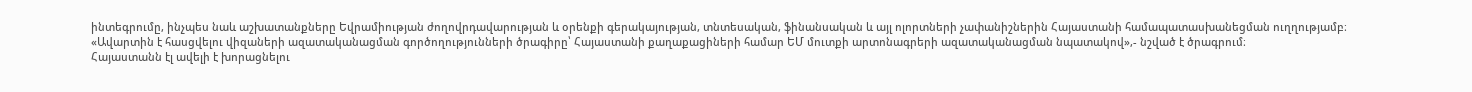ինտեգրումը, ինչպես նաև աշխատանքները Եվրամիության ժողովրդավարության և օրենքի գերակայության, տնտեսական, ֆինանսական և այլ ոլորտների չափանիշներին Հայաստանի համապատասխանեցման ուղղությամբ։
«Ավարտին է հասցվելու վիզաների ազատականացման գործողությունների ծրագիրը՝ Հայաստանի քաղաքացիների համար ԵՄ մուտքի արտոնագրերի ազատականացման նպատակով»,- նշված է ծրագրում։
Հայաստանն էլ ավելի է խորացնելու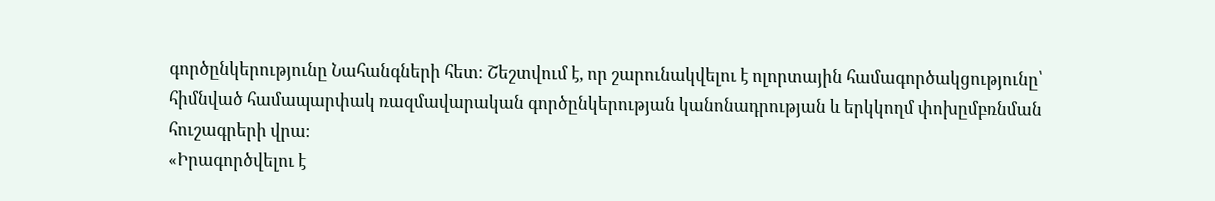գործընկերությունը Նահանգների հետ։ Շեշտվում է, որ շարունակվելու է ոլորտային համագործակցությունը՝ հիմնված համապարփակ ռազմավարական գործընկերության կանոնադրության և երկկողմ փոխըմբռնման հուշագրերի վրա։
«Իրագործվելու է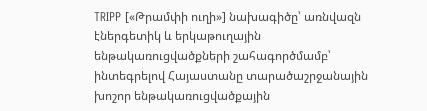TRIPP [«Թրամփի ուղի»] նախագիծը՝ առնվազն էներգետիկ և երկաթուղային ենթակառուցվածքների շահագործմամբ՝ ինտեգրելով Հայաստանը տարածաշրջանային խոշոր ենթակառուցվածքային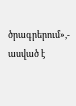ծրագրերում»,- ասված է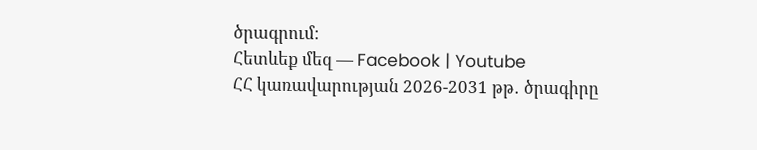ծրագրում։
Հետևեք մեզ — Facebook | Youtube
ՀՀ կառավարության 2026-2031 թթ․ ծրագիրը